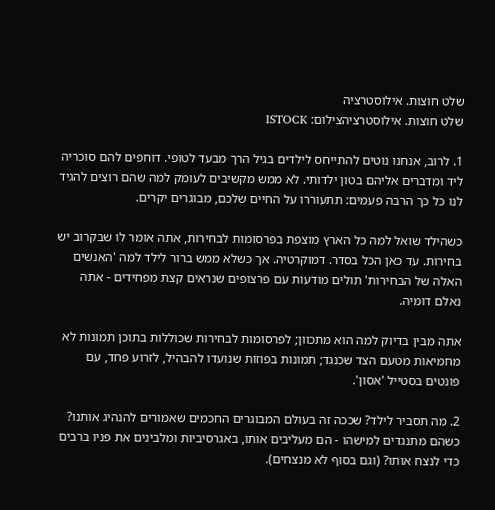שלט חוצות. אילוסטרציה
שלט חוצות. אילוסטרציהצילום: ISTOCK

1. לרוב, אנחנו נוטים להתייחס לילדים בגיל הרך מבעד לטופי. דוחפים להם סוכריה ליד ומדברים אליהם בטון ילדותי. לא ממש מקשיבים לעומק למה שהם רוצים להגיד לנו כל כך הרבה פעמים: תתעוררו על החיים שלכם, מבוגרים יקרים.

כשהילד שואל למה כל הארץ מוצפת בפרסומות לבחירות, אתה אומר לו שבקרוב יש בחירות. עד כאן הכל בסדר. דמוקרטיה. אך כשלא ממש ברור לילד למה 'האנשים האלה של הבחירות' תולים מודעות עם פרצופים שנראים קצת מפחידים - אתה נאלם דומיה.

אתה מבין בדיוק למה הוא מתכוון; לפרסומות לבחירות שכוללות בתוכן תמונות לא מחמיאות מטעם הצד שכנגד; תמונות בפוזות שנועדו להבהיל, לזרוע פחד, עם פונטים בסטייל 'אסון'.

2. מה תסביר לילד? שככה זה בעולם המבוגרים החכמים שאמורים להנהיג אותנו? כשהם מתנגדים למישהו - הם מעליבים אותו, באגרסיביות ומלבינים את פניו ברבים כדי לנצח אותו? (וגם בסוף לא מנצחים).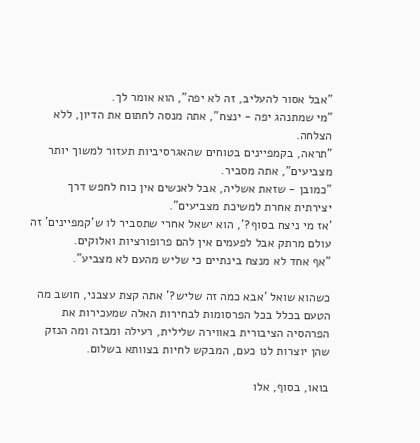"אבל אסור להעליב, זה לא יפה", הוא אומר לך.
"מי שמתנהג יפה - ינצח", אתה מנסה לחתום את הדיון, ללא הצלחה.
"תראה, בקמפיינים בטוחים שהאגרסיביות תעזור למשוך יותר מצביעים", אתה מסביר.
"כמובן - שזאת אשליה, אבל לאנשים אין כוח לחפש דרך יצירתית אחרת למשיכת מצביעים".
'אז מי ניצח בסוף?', הוא ישאל אחרי שתסביר לו ש'קמפיינים' זה עולם מרתק אבל לפעמים אין להם פרופורציות ואלוקים.
"אף אחד לא מנצח בינתיים כי שליש מהעם לא מצביע".

כשהוא שואל 'אבא כמה זה שליש?' אתה קצת עצבני, חושב מה הטעם בכלל בכל הפרסומות לבחירות האלה שמעכירות את הפרהסיה הציבורית באווירה שלילית, רעילה ומבזה ומה הנזק שהן יוצרות לנו כעם, המבקש לחיות בצוותא בשלום.

בואו, בסוף, אלו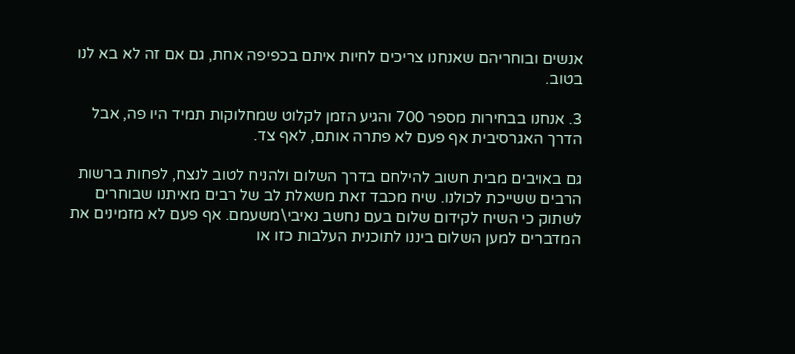אנשים ובוחריהם שאנחנו צריכים לחיות איתם בכפיפה אחת, גם אם זה לא בא לנו בטוב.

3. אנחנו בבחירות מספר 700 והגיע הזמן לקלוט שמחלוקות תמיד היו פה, אבל הדרך האגרסיבית אף פעם לא פתרה אותם, לאף צד.

גם באויבים מבית חשוב להילחם בדרך השלום ולהניח לטוב לנצח, לפחות ברשות הרבים ששייכת לכולנו. שיח מכבד זאת משאלת לב של רבים מאיתנו שבוחרים לשתוק כי השיח לקידום שלום בעם נחשב נאיבי\משעמם. אף פעם לא מזמינים את המדברים למען השלום ביננו לתוכנית העלבות כזו או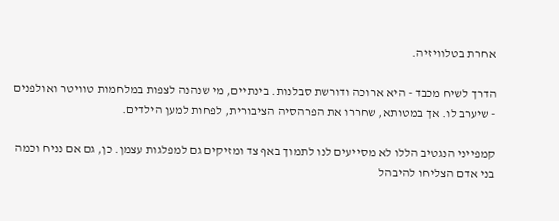אחרת בטלוויזיה.

הדרך לשיח מכבד - היא ארוכה ודורשת סבלנות. בינתיים, מי שנהנה לצפות במלחמות טוויטר ואולפנים - שיערב לו. אך במטותא, שחררו את הפרהסיה הציבורית, לפחות למען הילדים.

קמפייני הנגטיב הללו לא מסייעים לנו לתמוך באף צד ומזיקים גם למפלגות עצמן. כן, גם אם נניח וכמה בני אדם הצליחו להיבהל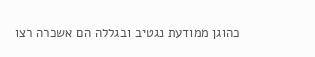כהוגן ממודעת נגטיב ובגללה הם אשכרה רצו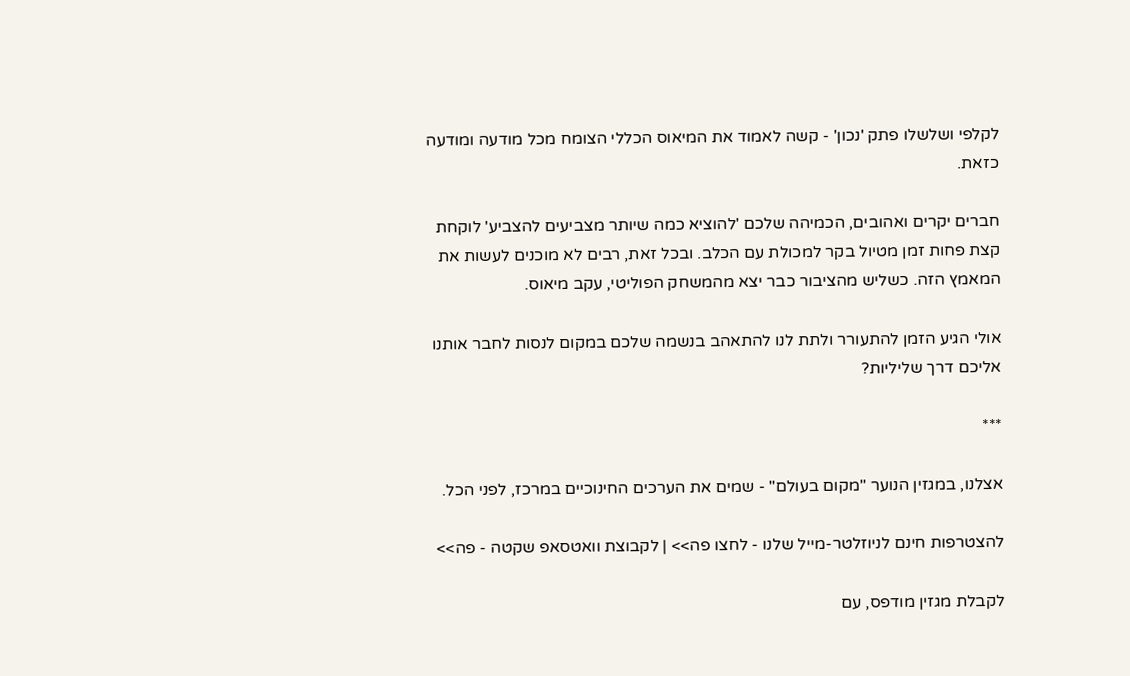לקלפי ושלשלו פתק 'נכון' - קשה לאמוד את המיאוס הכללי הצומח מכל מודעה ומודעה כזאת.

חברים יקרים ואהובים, הכמיהה שלכם 'להוציא כמה שיותר מצביעים להצביע' לוקחת קצת פחות זמן מטיול בקר למכולת עם הכלב. ובכל זאת, רבים לא מוכנים לעשות את המאמץ הזה. כשליש מהציבור כבר יצא מהמשחק הפוליטי, עקב מיאוס.

אולי הגיע הזמן להתעורר ולתת לנו להתאהב בנשמה שלכם במקום לנסות לחבר אותנו אליכם דרך שליליות?

***

אצלנו, במגזין הנוער "מקום בעולם" - שמים את הערכים החינוכיים במרכז, לפני הכל.

להצטרפות חינם לניוזלטר-מייל שלנו - לחצו פה>> | לקבוצת וואטסאפ שקטה - פה>>

לקבלת מגזין מודפס, עם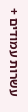עשרות עמודים +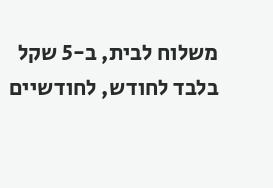משלוח לבית, ב-5 שקל בלבד לחודש, לחודשיים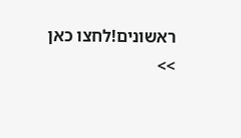ראשונים!לחצו כאן >>